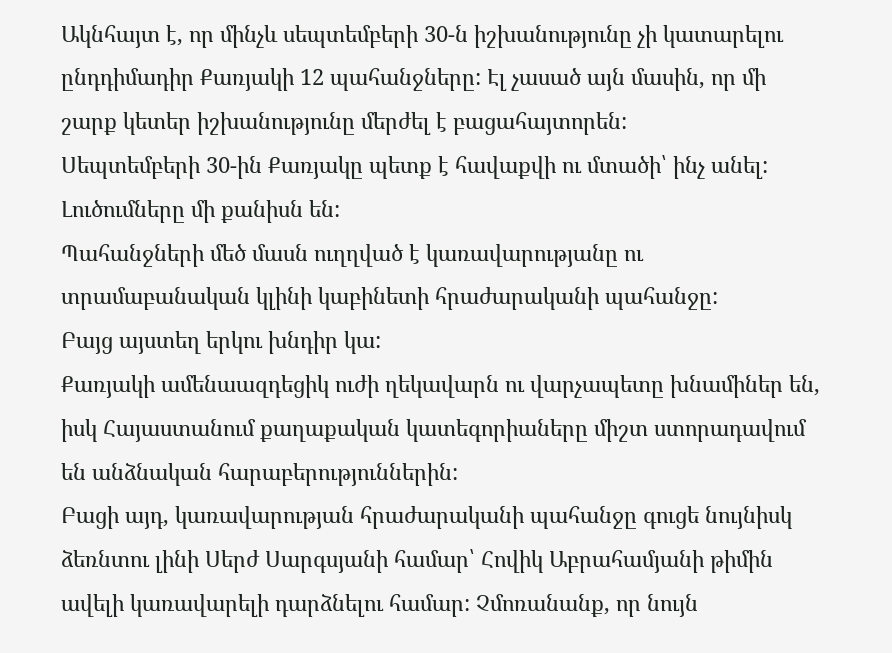Ակնհայտ է, որ մինչև սեպտեմբերի 30-ն իշխանությունը չի կատարելու ընդդիմադիր Քառյակի 12 պահանջները: Էլ չասած այն մասին, որ մի շարք կետեր իշխանությունը մերժել է բացահայտորեն:
Սեպտեմբերի 30-ին Քառյակը պետք է հավաքվի ու մտածի՝ ինչ անել:
Լուծումները մի քանիսն են:
Պահանջների մեծ մասն ուղղված է կառավարությանը ու տրամաբանական կլինի կաբինետի հրաժարականի պահանջը:
Բայց այստեղ երկու խնդիր կա:
Քառյակի ամենաազդեցիկ ուժի ղեկավարն ու վարչապետը խնամիներ են, իսկ Հայաստանում քաղաքական կատեգորիաները միշտ ստորադավում են անձնական հարաբերություններին:
Բացի այդ, կառավարության հրաժարականի պահանջը գուցե նույնիսկ ձեռնտու լինի Սերժ Սարգսյանի համար՝ Հովիկ Աբրահամյանի թիմին ավելի կառավարելի դարձնելու համար: Չմոռանանք, որ նույն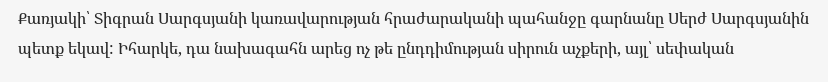Քառյակի՝ Տիգրան Սարգսյանի կառավարության հրաժարականի պահանջը գարնանը Սերժ Սարգսյանին պետք եկավ: Իհարկե, դա նախագահն արեց ոչ թե ընդդիմության սիրուն աչքերի, այլ՝ սեփական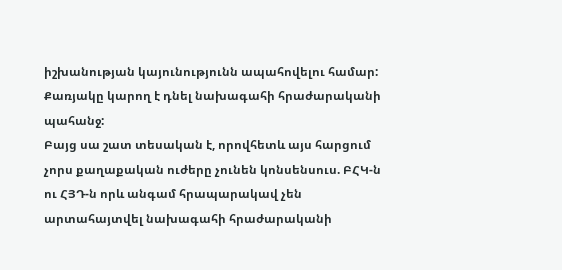իշխանության կայունությունն ապահովելու համար:
Քառյակը կարող է դնել նախագահի հրաժարականի պահանջ:
Բայց սա շատ տեսական է, որովհետև այս հարցում չորս քաղաքական ուժերը չունեն կոնսենսուս. ԲՀԿ-ն ու ՀՅԴ-ն որև անգամ հրապարակավ չեն արտահայտվել նախագահի հրաժարականի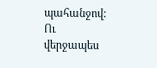պահանջով:
Ու վերջապես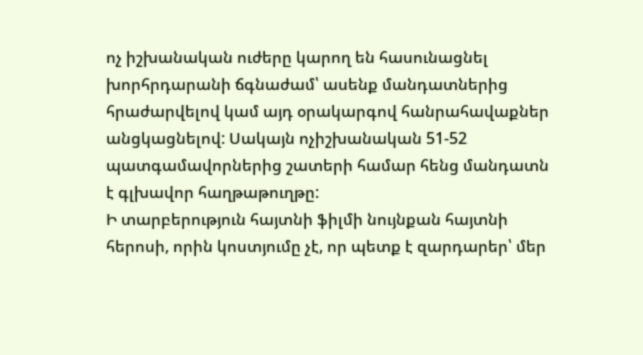ոչ իշխանական ուժերը կարող են հասունացնել խորհրդարանի ճգնաժամ՝ ասենք մանդատներից հրաժարվելով կամ այդ օրակարգով հանրահավաքներ անցկացնելով: Սակայն ոչիշխանական 51-52 պատգամավորներից շատերի համար հենց մանդատն է գլխավոր հաղթաթուղթը:
Ի տարբերություն հայտնի ֆիլմի նույնքան հայտնի հերոսի, որին կոստյումը չէ, որ պետք է զարդարեր՝ մեր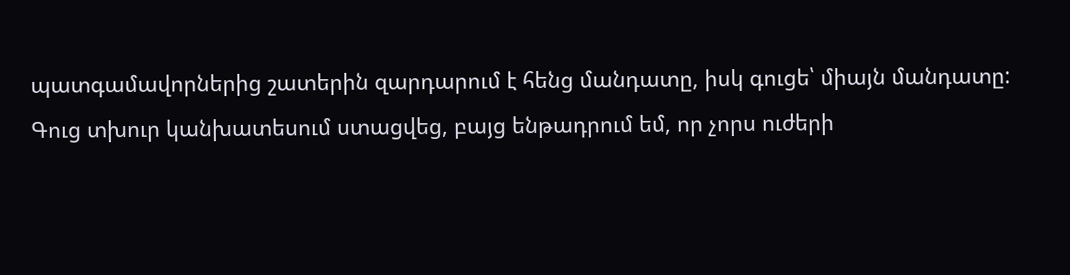պատգամավորներից շատերին զարդարում է հենց մանդատը, իսկ գուցե՝ միայն մանդատը:
Գուց տխուր կանխատեսում ստացվեց, բայց ենթադրում եմ, որ չորս ուժերի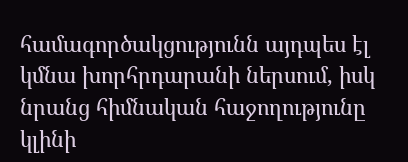համագործակցությունն այդպես էլ կմնա խորհրդարանի ներսում, իսկ նրանց հիմնական հաջողությունը կլինի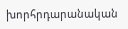խորհրդարանական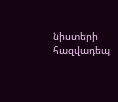նիստերի հազվադեպ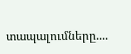տապալումները....